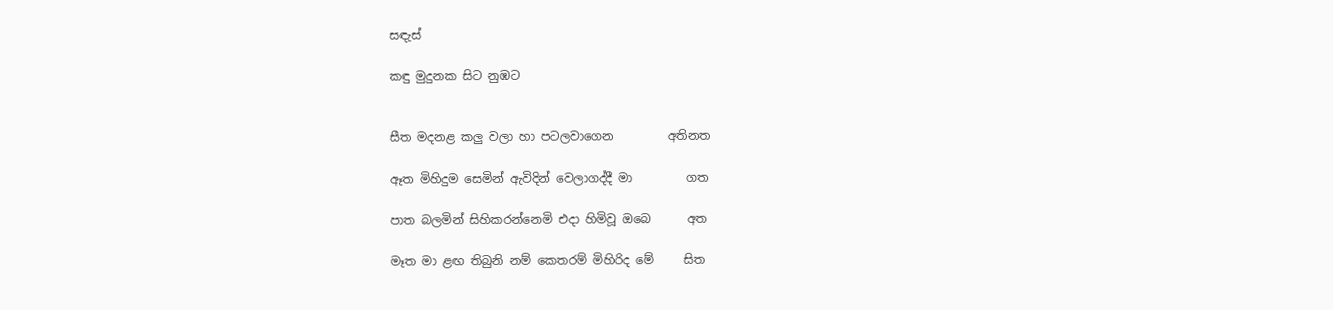සඳැස්

කඳු මුදුනක සිට නුඹට


සීත මදනළ කලු වලා හා පටලවාගෙන         අතිනත

ඈත මිහිදුම සෙමින් ඇවිදින් වෙලාගද්දී මා         ගත

පාත බලමින් සිහිකරන්නෙමි එදා හිමිවූ ඔබෙ      අත

මෑත මා ළඟ තිබුනි නම් කෙතරම් මිහිරිද මේ     සිත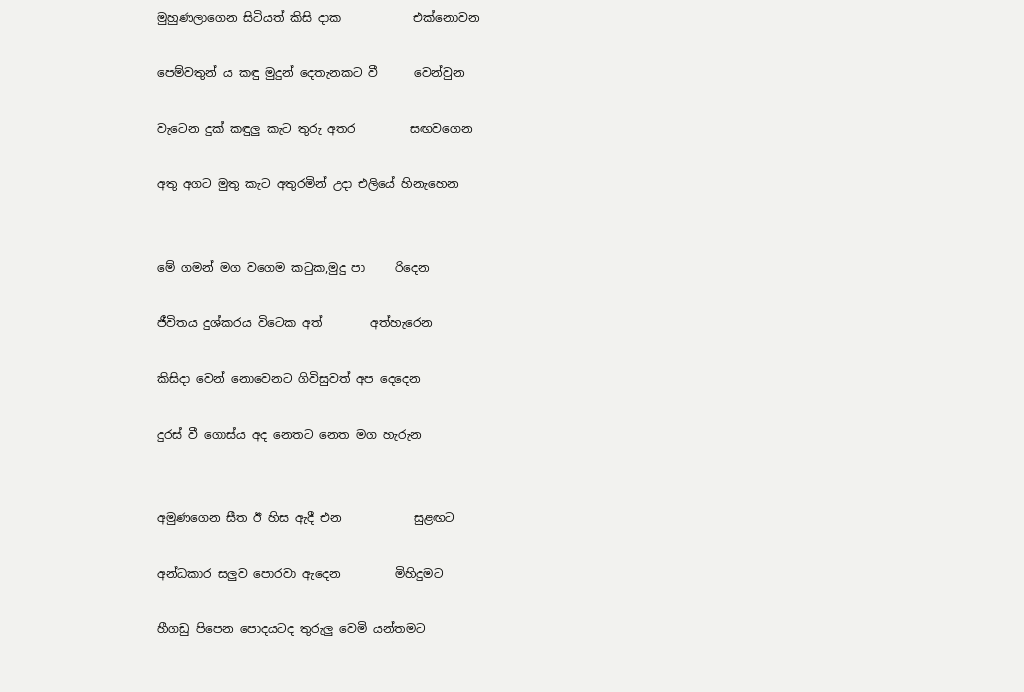මුහුණලාගෙන සිටියත් කිසි දාක            එක්නොවන

පෙම්වතුන්‍ ය කඳු මුදුන් දෙතැනකට වී      වෙන්වුන

වැටෙන දුක් කඳුලු කැට තුරු අතර         සඟවගෙන

අතු අගට මුතු කැට අතුරමින් උදා එලියේ හිනැහෙන


මේ ගමන් මග වගෙම කටුක,මුදු පා     රිදෙන

ජීවිතය දුශ්කරය විටෙක අත්        අත්හැරෙන

කිසිදා වෙන් නොවෙනට ගිවිසුවත් අප දෙදෙන

දුරස් වී ගොස්ය අද නෙතට නෙත මග හැරුන


අමුණගෙන සීත ඊ හිස ඇදී එන            සුළඟට

අන්ධකාර සලුව පොරවා ඇදෙන         මිහිදුමට

හීගඩු පිපෙන පොදයටද තුරුලු වෙමි යන්තමට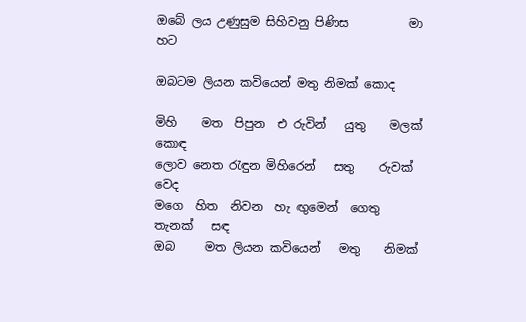ඔබේ ලය උණුසුම සිහිවනු පිණිස          මා හට

ඔබටම ලියන කවියෙන් මතු නිමක් කොද

මිහි    මත  පිපුන  එ රුවින්   යුතු    මලක් කොඳ
ලොව නෙත රැඳුන මිහිරෙන්   සතු    රුවක් වෙද
මගෙ  හිත  නිවන  හැ ඟුමෙන්  ගෙතු   තැනක්   සඳ
ඔබ     මත ලියන කවියෙන්   මතු    නිමක්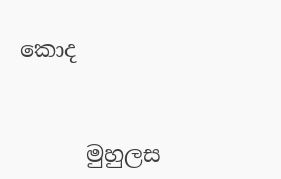කොද


      මුහුලස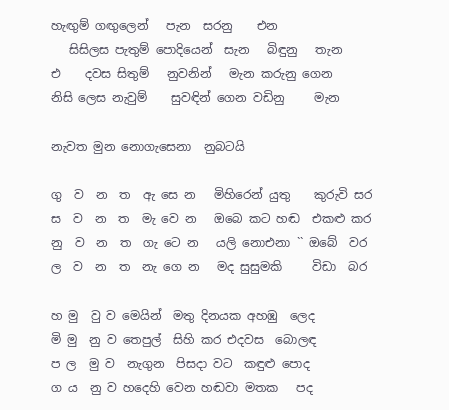හැඟුම් ගඟුලෙන්   පැන  සරනු    එන
   සිසිලස පැතුම් පොදියෙන්  සැන   බිඳුනු   තැන
එ    දවස සිතුම්   නුවනින්   මැන කරුනු ගෙන
නිසි ලෙස නැවුම්    සුවඳින් ගෙන වඩිනු     මැන

නැවත මුන නොගැසෙනා  නුබටයි

ගු  ව  න  ත  ඇ සෙ න   මිහිරෙන් යුතු    කුරුවි සර
ස  ව  න  ත  මැ වෙ න   ඔබෙ කට හඬ  එකළු කර
නු  ව  න  ත  ගැ ටෙ න   යලි නොඑනා `` ඔබේ  වර
ල  ව  න  ත  නැ ගෙ න   මද සුසුමකි     විඩා  බර

හ මු  වු ව මෙයින්  මතු දිනයක අහඹු  ලෙද
මි මු  නු ව තෙපුල්  සිහි කර එදවස  බොලඳ
ප ල  මු ව  නැගුන  පිසදා වට  කඳුළු පොද
ග ය  නු ව හදෙහි වෙන හඬවා මතක   පද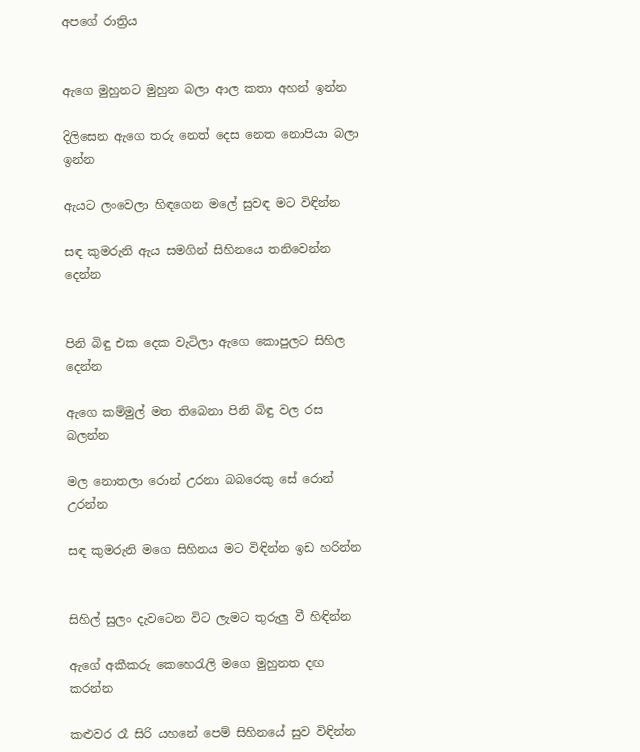අපගේ රාත්‍රිය


ඇගෙ මුහුනට මුහුන බලා ආල කතා අහන් ඉන්න

දිලිසෙන ඇගෙ තරු නෙත් දෙස නෙත නොපියා බලා ඉන්න

ඇයට ලංවෙලා හිඳගෙන මලේ සුවඳ මට විඳින්න

සඳ කුමරුනි ඇය සමගින් සිහිනයෙ තනිවෙන්න දෙන්න


පිනි බිඳු එක දෙක වැටිලා ඇගෙ කොපුලට සිහිල දෙන්න

ඇගෙ කම්මුල් මත තිබෙනා පිනි බිඳු වල රස බලන්න

මල නොතලා රොන් උරනා බබරෙකු සේ රොන් උරන්න

සඳ කුමරුනි මගෙ සිහිනය මට විඳින්න ඉඩ හරින්න


සිහිල් සුලං දැවටෙන විට ලැමට තුරුලු වී හිඳින්න

ඇගේ අකීකරු කෙහෙරැලි මගෙ මුහුනත දඟ කරන්න

කළුවර රෑ සිරි යහනේ පෙම් සිහිනයේ සුව විඳින්න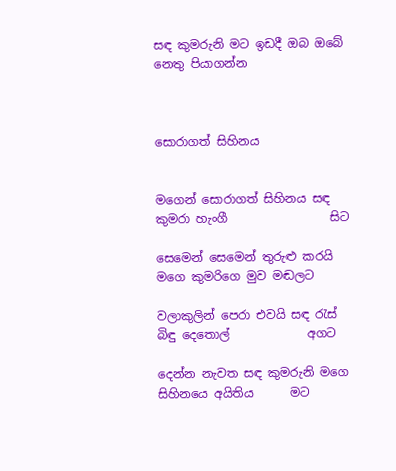සඳ කුමරුනි මට ඉඩදී ඔබ ඔබේ නෙතු පියාගන්න



සොරාගත් සිහිනය


මගෙන් සොරාගත් සිහිනය සඳ කුමරා හැංගී                 සිට

සෙමෙන් සෙමෙන් තුරුළු කරයි මගෙ කුමරිගෙ මුව මඬලට

වලාකුලින් පෙරා එවයි සඳ රැස් බිඳු දෙතොල්             අගට

දෙන්න නැවත සඳ කුමරුනි මගෙ සිහිනයෙ අයිතිය      මට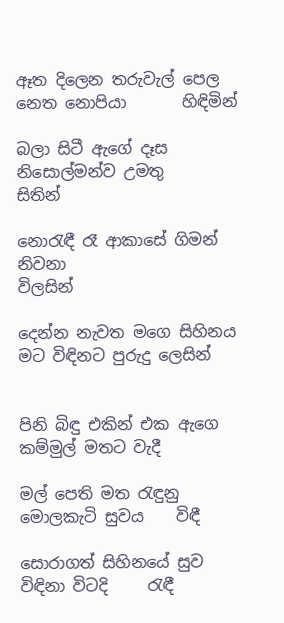ඈත දිලෙන තරුවැල් පෙල නෙත නොපියා       හිඳිමින්

බලා සිටී ඇගේ දෑස නිසොල්මන්ව උමතු             සිතින්

නොරැඳී රෑ ආකාසේ ගිමන් නිවනා                    විලසින්

දෙන්න නැවත මගෙ සිහිනය මට විඳිනට පුරුදු ලෙසින්


පිනි බිඳු එකින් එක ඇගෙ කම්මුල් මතට වැදී

මල් පෙති මත රැඳුනු මොලකැටි සුවය    විඳී

සොරාගත් සිහිනයේ සුව විඳිනා විටදි     රැඳී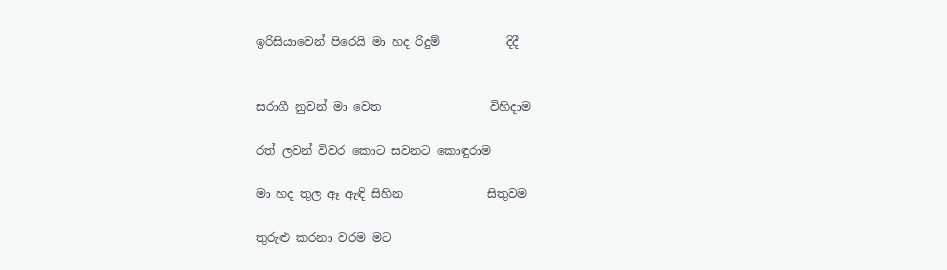ඉරිසියාවෙන් පිරෙයි මා හද රිදුම්           දිදී


සරාගී නුවන් මා වෙත                  විහිදාම

රත් ලවන් විවර කොට සවනට කොඳුරාම

මා හද තුල ඈ ඇඳි සිහින              සිතුවම

තුරුළු කරනා වරම මට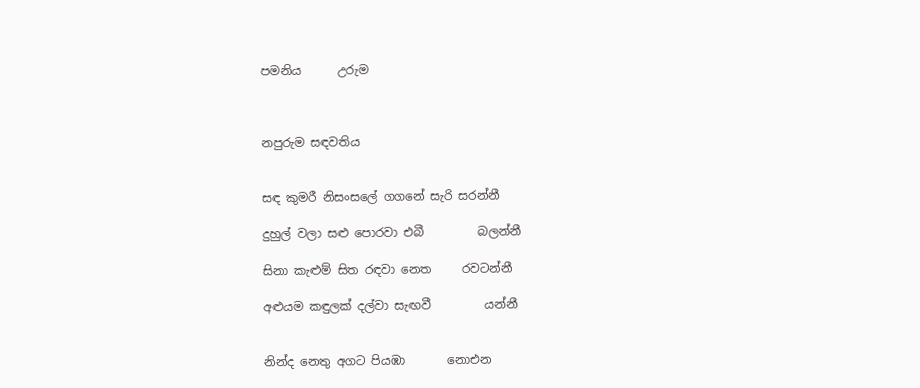පමනිය      උරුම



නපුරුම සඳවතිය


සඳ කුමරී නිසංසලේ ගගනේ සැරි සරන්නී

දුහුල් වලා සළු පොරවා එබී         බලන්නී

සිනා කැළුම් සිත රඳවා නෙත     රවටන්නී

අළුයම කඳුලක් දල්වා සැඟවී         යන්නී


නින්ද නෙතු අගට පියඹා       නොඑන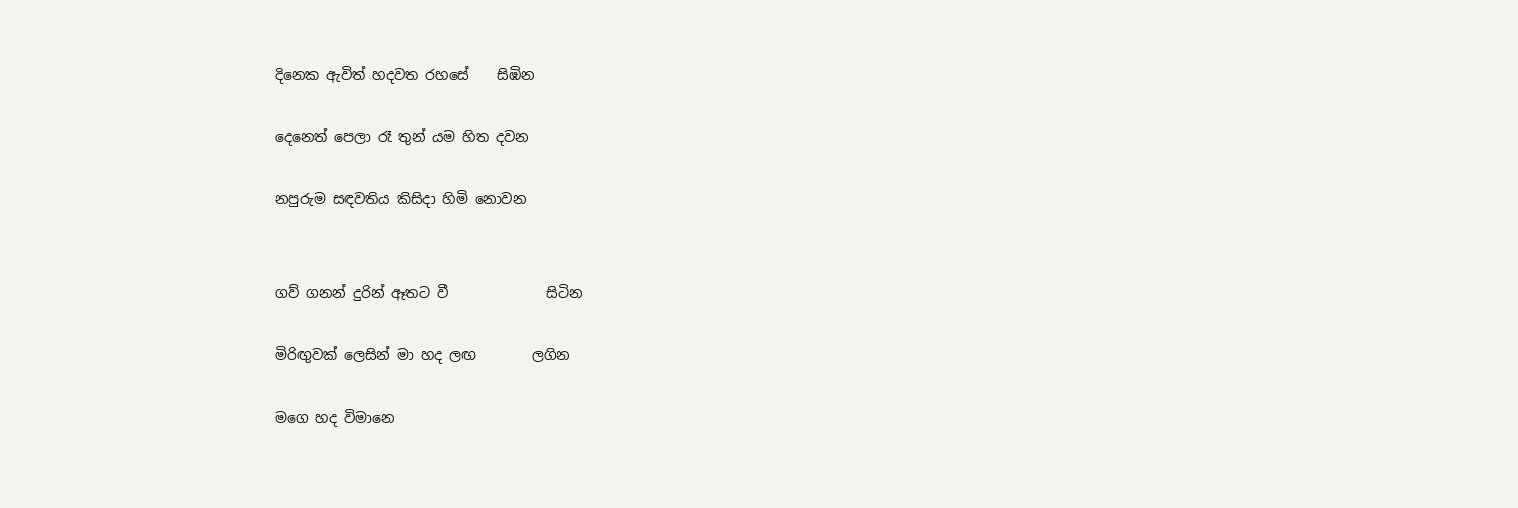දිනෙක ඇවිත් හදවත රහසේ    සිඹින

දෙනෙත් පෙලා රෑ තුන්‍ යම හිත දවන

නපුරුම සඳවතිය කිසිදා හිමි නොවන


ගව් ගනන් දුරින් ඈතට වී              සිටින

මිරිඟුවක් ලෙසින් මා හද ලඟ        ලගින

මගෙ හද විමානෙ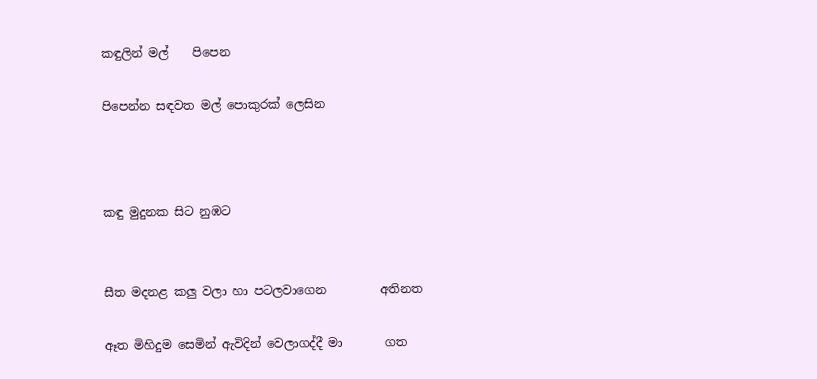කඳුලින් මල්    පිපෙන

පිපෙන්න සඳවත මල් පොකුරක් ලෙසින



කඳු මුදුනක සිට නුඹට


සීත මදනළ කලු වලා හා පටලවාගෙන         අතිනත

ඈත මිහිදුම සෙමින් ඇවිදින් වෙලාගද්දී මා       ගත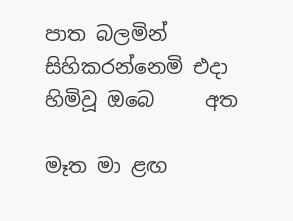පාත බලමින් සිහිකරන්නෙමි එදා හිමිවූ ඔබෙ     අත

මෑත මා ළඟ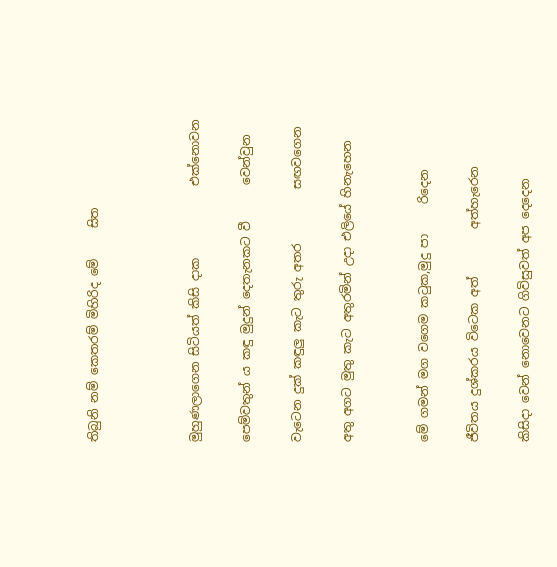තිබුනි නම් කෙතරම් මිහිරිද මේ     සිත



මුහුණලාගෙන සිටියත් කිසි දාක            එක්නොවන

පෙම්වතුන්‍ ය කඳු මුදුන් දෙතැනකට වී      වෙන්වුන

වැටෙන දුක් කඳුලු කැට තුරු අතර         සඟවගෙන

අතු අගට මුතු කැට අතුරමින් උදා එලියේ හිනැහෙන


මේ ගමන් මග වගෙම කටුක,මුදු පා     රිදෙන

ජීවිතය දුශ්කරය විටෙක අත්        අත්හැරෙන

කිසිදා වෙන් නොවෙනට ගිවිසුවත් අප දෙදෙන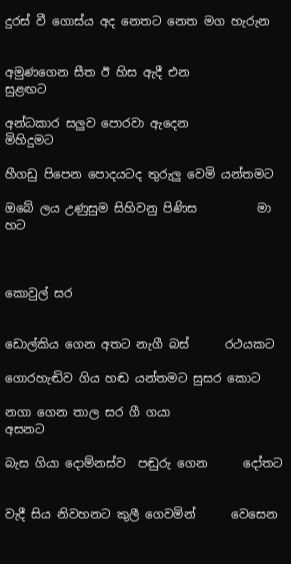දුරස් වී ගොස්ය අද නෙතට නෙත මග හැරුන


අමුණගෙන සීත ඊ හිස ඇදී එන            සුළඟට

අන්ධකාර සලුව පොරවා ඇදෙන         මිහිදුමට

හීගඩු පිපෙන පොදයටද තුරුලු වෙමි යන්තමට

ඔබේ ලය උණුසුම සිහිවනු පිණිස          මා හට



කොවුල් සර


ඩොල්කිය ගෙන අතට නැගී බස්      රථයකට

ගොරහැඬිව ගිය හඬ යන්තමට සුසර කොට

නගා ගෙන තාල සර ගී ගයා               අසනට

බැස ගියා දොම්නස්ව  පඬුරු ගෙන      දෝතට


වැදී සිය නිවහනට කුලී ගෙවමින්      වෙසෙන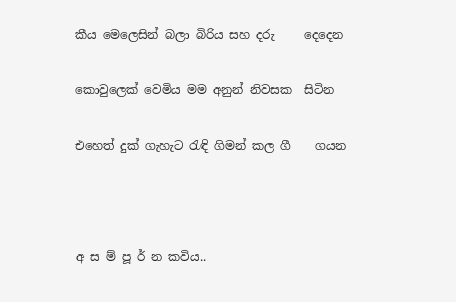කීය මෙලෙසින් බලා බිරිය සහ දරු     දෙදෙන

කොවුලෙක් වෙමිය මම අනුන් නිවසක  සිටින

එහෙත් දුක් ගැහැට රැඳි ගිමන් කල ගී    ගයන



අ ස ම් පූ ර් න කවිය..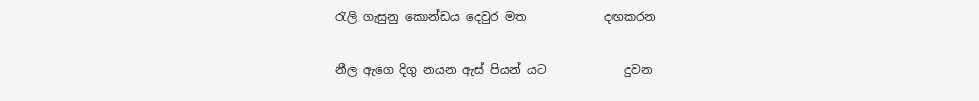රැලි ගැසුනු කොන්ඩය දෙවුර මත             දඟකරන

නීල ඇගෙ දිගු නයන ඇස් පියන් යට             දුවන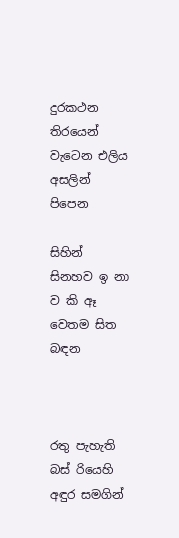දුරකථන තිරයෙන් වැටෙන එලිය අසලින්     පිපෙන

සිහින් සිනහව ඉ නා ව කි ඈ වෙතම සිත       බඳන



රතු පැහැති බස් රියෙහි අඳුර සමගින්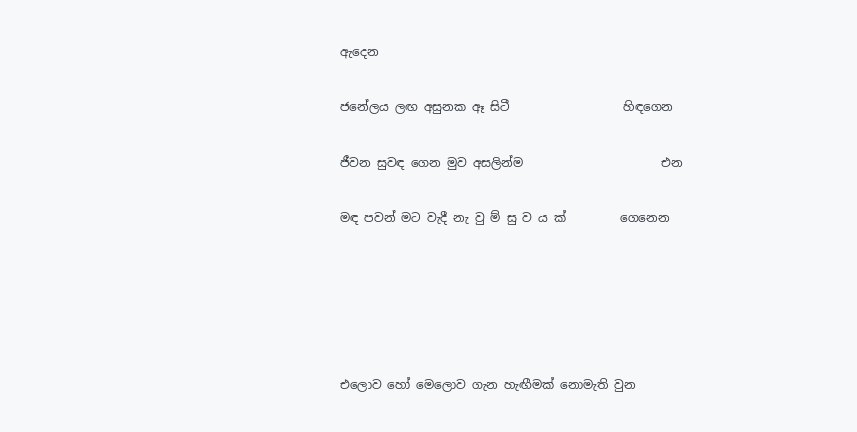ඇදෙන

ජනේලය ලඟ අසුනක ඈ සිටී                   හිඳගෙන

ජීවන සුවඳ ගෙන මුව අසලින්ම                       එන

මඳ පවන් මට වැදී නැ වු ම් සු ව ය ක්         ගෙනෙන





එලොව හෝ මෙලොව ගැන හැඟීමක් නොමැති වුන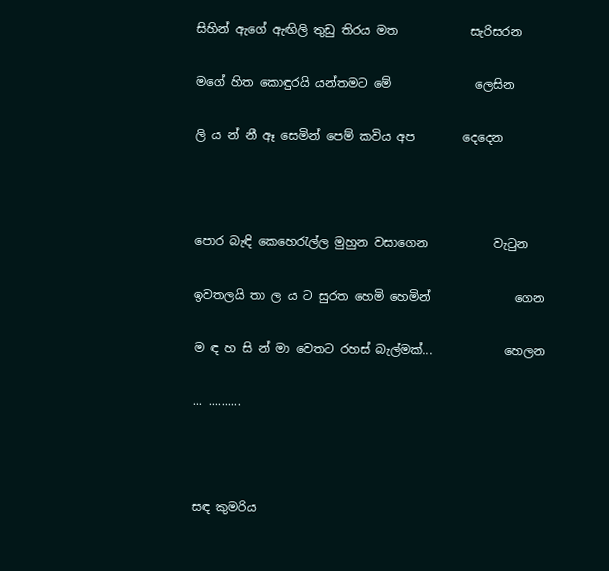සිහින් ඇගේ ඇඟිලි තුඩු තිරය මත            සැරිසරන

මගේ හිත කොඳුරයි යන්තමට මේ              ලෙසින

ලි ය න් නී ඈ සෙමින් පෙම් කවිය අප        දෙදෙන



පොර බැඳි කෙහෙරැල්ල මුහුන වසාගෙන           වැටුන

ඉවතලයි තා ල ය ට සුරත හෙමි හෙමින්              ගෙන

ම ඳ හ සි න් මා වෙතට රහස් බැල්මක්...            හෙලන

... ..........



සඳ කුමරිය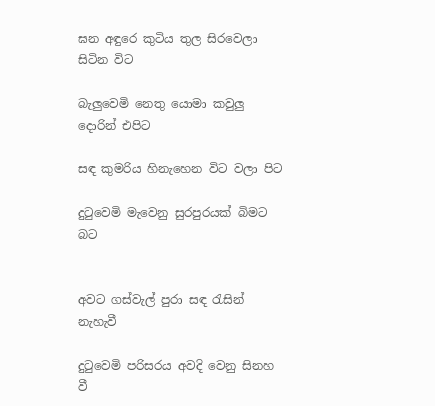ඝන අඳුරෙ කුටිය තුල සිරවෙලා සිටින විට

බැලුවෙමි නෙතු යොමා කවුලු දොරින් එපිට

සඳ කුමරිය හිනැහෙන විට වලා පිට

දුටුවෙමි මැවෙනු සුරපුරයක් බිමට බට


අවට ගස්වැල් පුරා සඳ රැසින් නැහැවී

දුටුවෙමි පරිසරය අවදි වෙනු සිනහ වී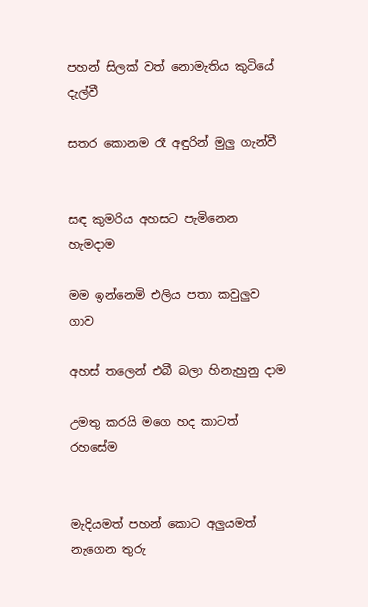පහන් සිලක් වත් නොමැතිය කුටියේ දැල්වී

සතර කොනම රෑ අඳුරින් මුලු ගැන්වී


සඳ කුමරිය අහසට පැමිනෙන හැමදාම

මම ඉන්නෙමි එලිය පතා කවුලුව ගාව

අහස් තලෙන් එබී බලා හිනැහුනු දාම

උමතු කරයි මගෙ හද කාටත් රහසේම


මැදියමත් පහන් කොට අලුයමත් නැගෙන තුරු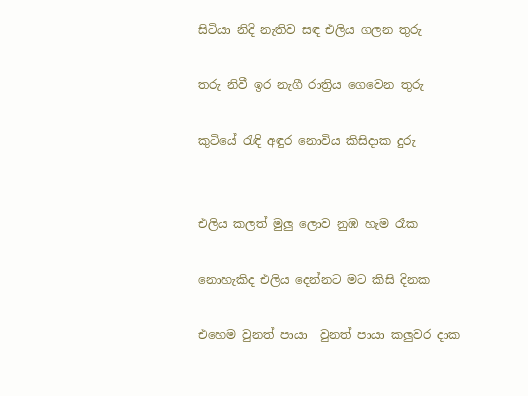සිටියා නිදි නැතිව සඳ එලිය ගලන තුරු

තරු නිවී ඉර නැගී රාත්‍රිය ගෙවෙන තුරු

කුටියේ රැඳි අඳුර නොවිය කිසිදාක දුරු


එලිය කලත් මුලු ලොව නුඹ හැම රෑක

නොහැකිද එලිය දෙන්නට මට කිසි දිනක

එහෙම වුනත් පායා  වුනත් පායා කලුවර දාක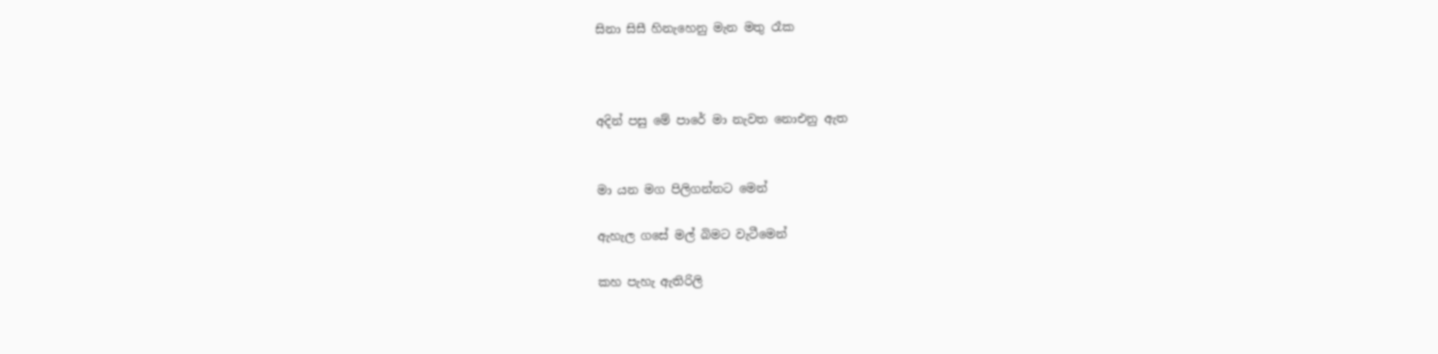සිනා සිසී හිනැහෙනු මැන මතු රෑක



අදින් පසු මේ පාරේ මා නැවත නොඑනු ඇත


මා යන මග පිලිගන්නට මෙන්

ඇහැල ගසේ මල් බිමට වැටීමෙන්

කහ පැහැ ඇතිරිලි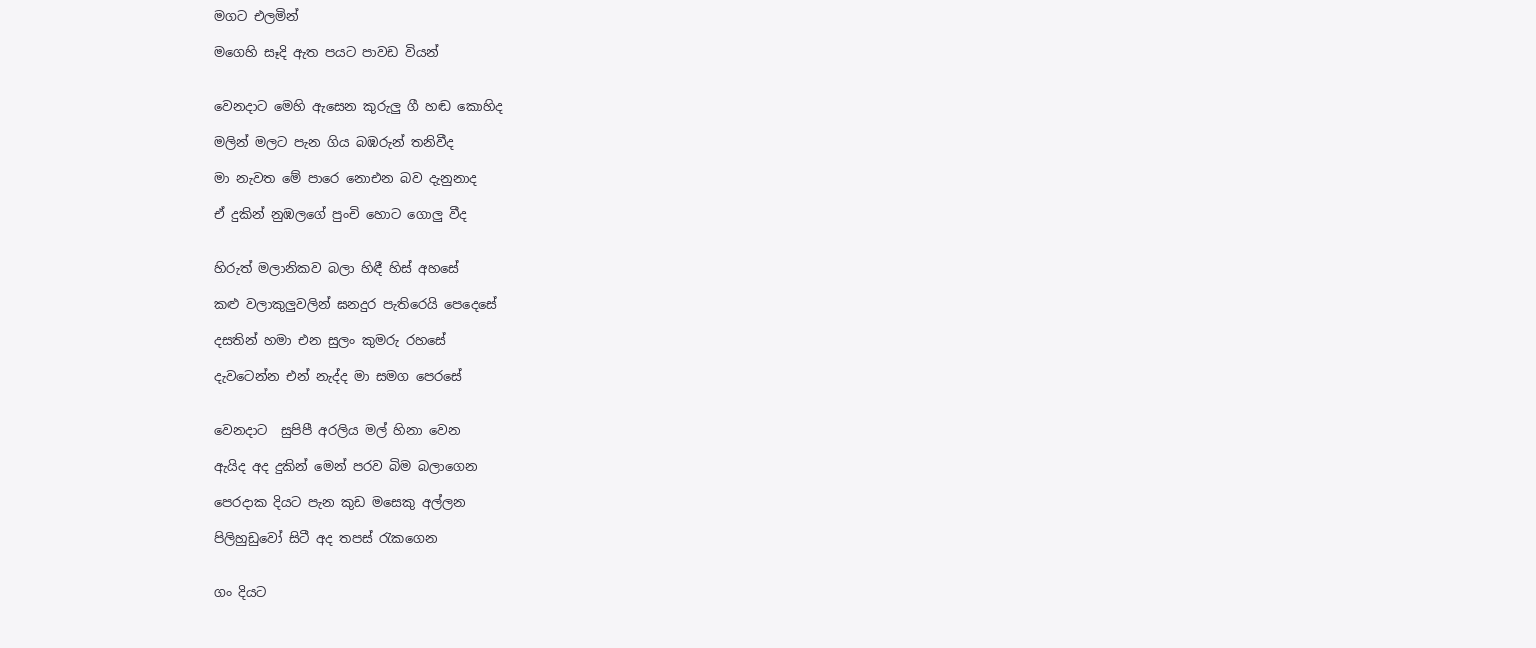මගට එලමින්

මගෙහි සෑදි ඇත පයට පාවඩ වියන්


වෙනදාට මෙහි ඇසෙන කුරුලු ගී හඬ කොහිද

මලින් මලට පැන ගිය බඹරුන් තනිවීද

මා නැවත මේ පාරෙ නොඑන බව දැනුනාද

ඒ දුකින් නුඹලගේ පුංචි හොට ගොලු වීද


හිරුත් මලානිකව බලා හිඳී හිස් අහසේ

කළු වලාකුලුවලින් ඝනදුර පැතිරෙයි පෙදෙසේ

දසතින් හමා එන සුලං කුමරු රහසේ

දැවටෙන්න එන් නැද්ද මා සමග පෙරසේ


වෙනදාට  සුපිපී අරලිය මල් හිනා වෙන

ඇයිද අද දුකින් මෙන් පරව බිම බලාගෙන

පෙරදාක දියට පැන කුඩ මසෙකු අල්ලන

පිලිහුඩුවෝ සිටී අද තපස් රැකගෙන


ගං දියට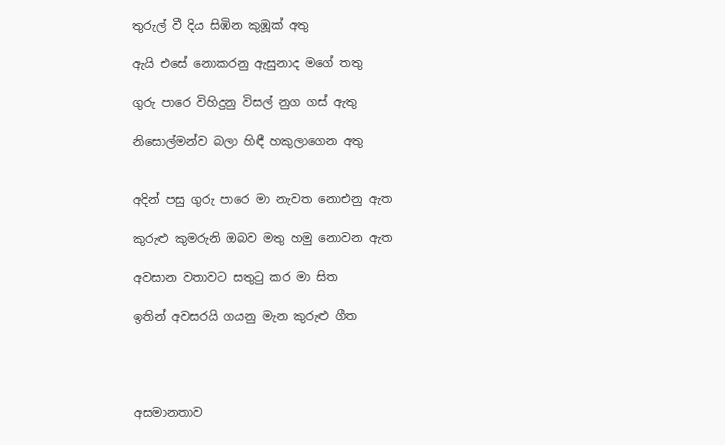තුරුල් වී දිය සිඹින කුඹූක් අතු

ඇයි එසේ නොකරනු ඇසුනාද මගේ තතු

ගුරු පාරෙ විහිදුනු විසල් නුග ගස් ඇතු

නිසොල්මන්ව බලා හිඳී හකුලාගෙන අතු


අදින් පසු ගුරු පාරෙ මා නැවත නොඑනු ඇත

කුරුළු කුමරුනි ඔබව මතු හමු නොවන ඇත

අවසාන වතාවට සතුටු කර මා සිත

ඉතින් අවසරයි ගයනු මැන කුරුළු ගීත




අසමානතාව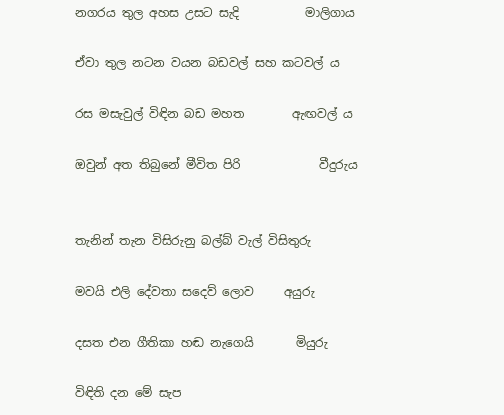නගරය තුල අහස උසට සැදි           මාලිගාය

ඒවා තුල නටන වයන බඩවල් සහ කටවල් ය

රස මසැවුල් විඳින බඩ මහත        ඇඟවල් ය

ඔවුන් අත තිබුනේ මීවිත පිරි             වීදුරුය


තැනින් තැන විසිරුනු බල්බ් වැල් විසිතුරු

මවයි එලි දේවතා සදෙව් ලොව     අයුරු

දසත එන ගීතිකා හඬ නැගෙයි       මියුරු

විඳිති දන මේ සැප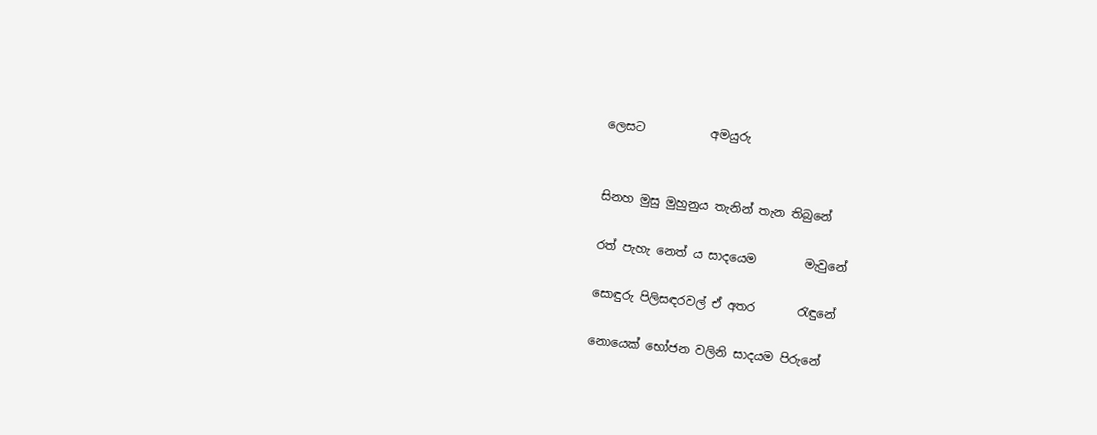ලෙසට           අමයුරු


සිනහ මුසු මුහුනුය තැනින් තැන තිබුනේ

රත් පැහැ නෙත් ය සාදයෙම        මැවුනේ

සොඳුරු පිලිසඳරවල් ඒ අතර       රැඳුනේ

නොයෙක් භෝජන වලිනි සාදයම පිරුනේ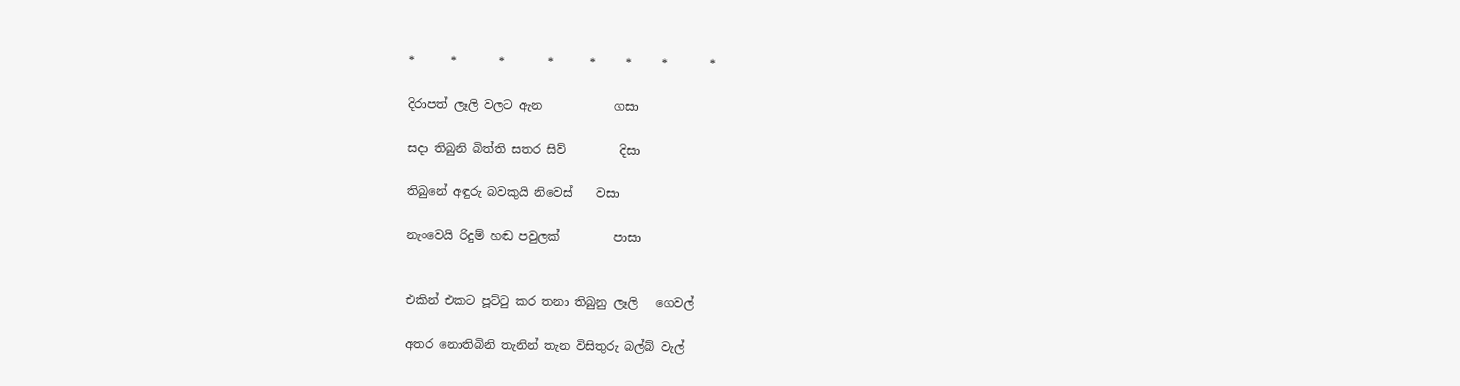*      *       *       *      *     *     *       *

දිරාපත් ලෑලි වලට ඇන            ගසා

සදා තිබුනි බිත්ති සතර සිව්         දිසා

තිබුනේ අඳුරු බවකුයි නිවෙස්    වසා

නැංවෙයි රිදුම් හඬ පවුලක්         පාසා


එකින් එකට පූට්ටු කර තනා තිබුනු ලෑලි   ගෙවල්

අතර නොතිබිනි තැනින් තැන විසිතුරු බල්බ් වැල්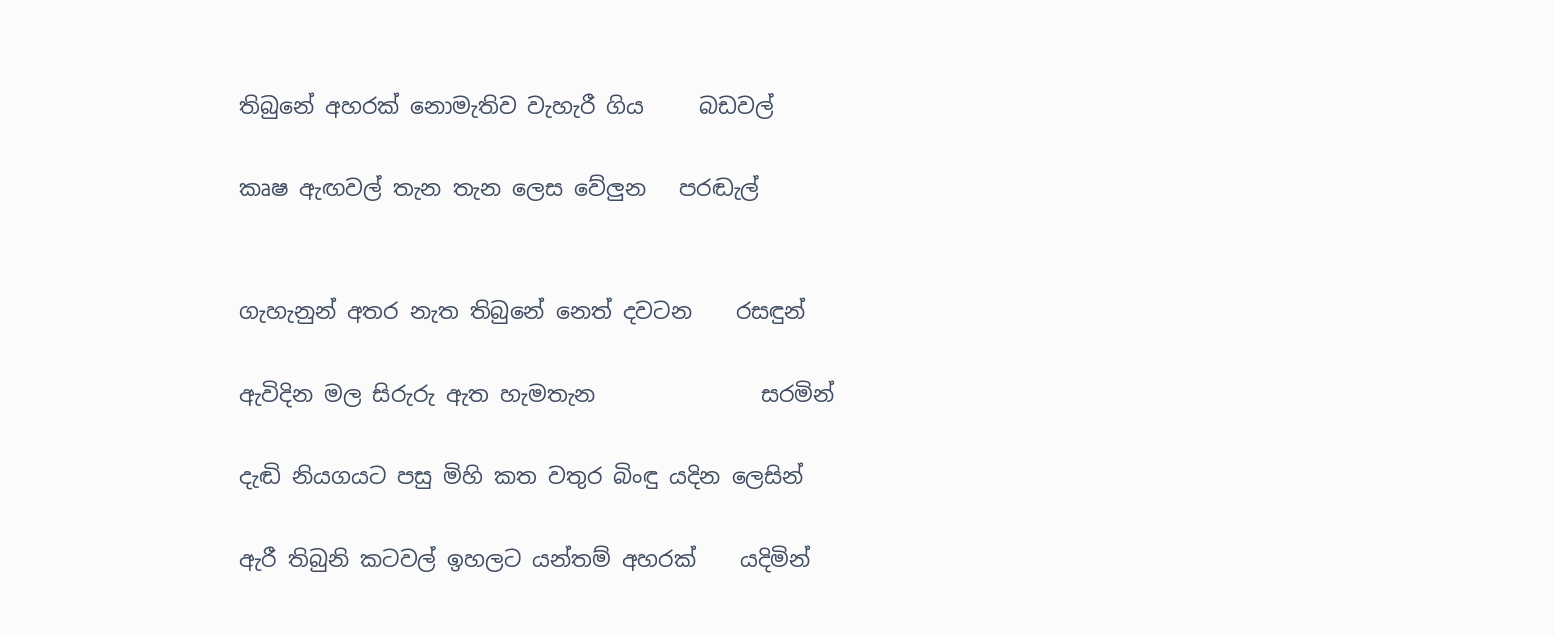තිබුනේ අහරක් නොමැතිව වැහැරී ගිය     බඩවල්

කෘෂ ඇඟවල් තැන තැන ලෙස වේලුන   පරඬැල්


ගැහැනුන් අතර නැත තිබුනේ නෙත් දවටන    රසඳුන්

ඇවිදින මල සිරුරු ඇත හැමතැන               සරමින්

දැඬි නියගයට පසු මිහි කත වතුර බිංඳු යදින ලෙසින්

ඇරී තිබුනි කටවල් ඉහලට යන්තම් අහරක්    යදිමින්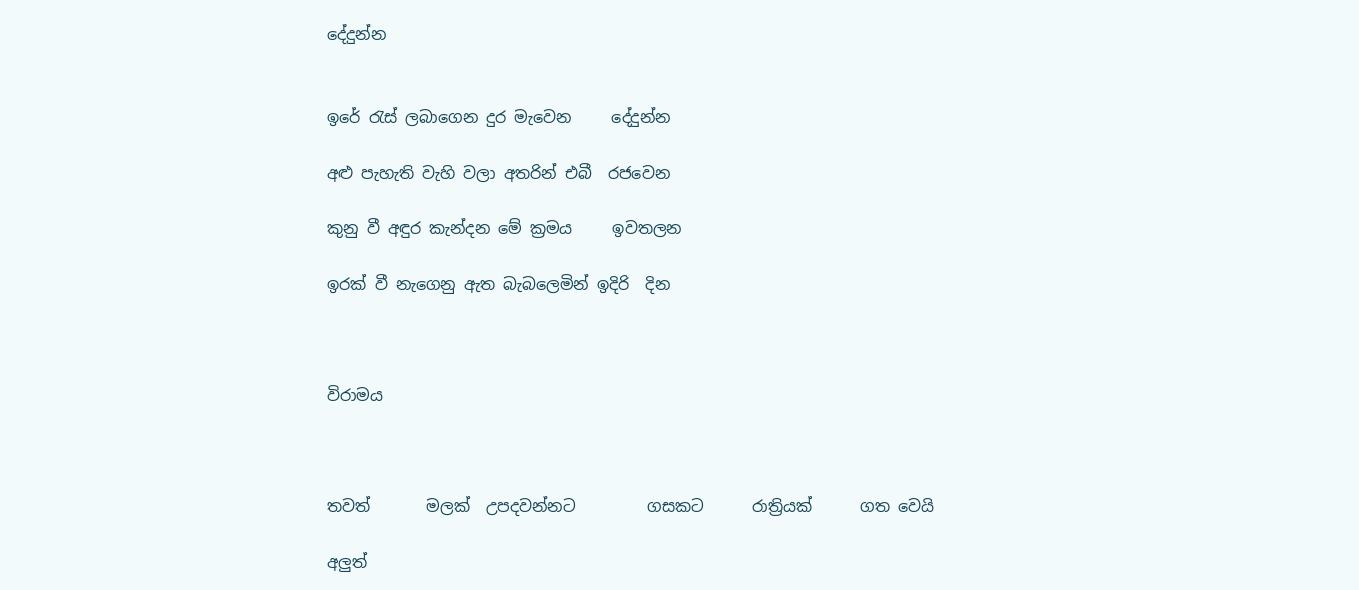දේදුන්න


ඉරේ රැස් ලබාගෙන දුර මැවෙන     දේදුන්න

අළු පැහැති වැහි වලා අතරින් එබී  රජවෙන

කුනු වී අඳුර කැන්දන මේ ක්‍රමය     ඉවතලන

ඉරක් වී නැගෙනු ඇත බැබලෙමින් ඉදිරි  දින



විරාමය



තවත්       මලක්  උපදවන්නට         ගසකට      රාත්‍රියක්      ගත වෙයි

අලුත්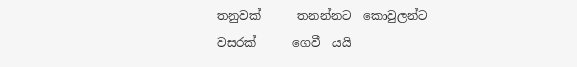තනුවක්      තනන්නට  කොවුලන්‍ට       වසරක්      ගෙවී  යයි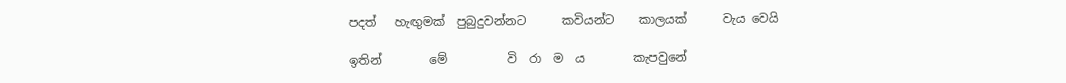පදත්   හැඟුමක්  පුබුදුවන්නට      කවියන්ට    කාලයක්      වැය වෙයි

ඉතින්        මේ          වි  රා  ම  ය        කැපවුනේ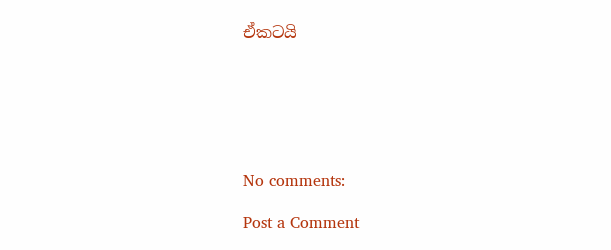ඒකටයි






No comments:

Post a Comment